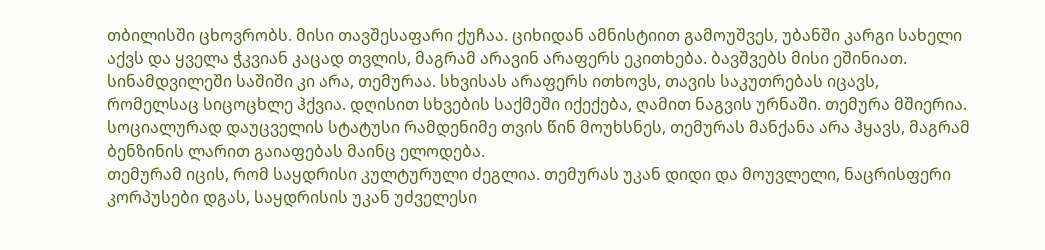თბილისში ცხოვრობს. მისი თავშესაფარი ქუჩაა. ციხიდან ამნისტიით გამოუშვეს, უბანში კარგი სახელი აქვს და ყველა ჭკვიან კაცად თვლის, მაგრამ არავინ არაფერს ეკითხება. ბავშვებს მისი ეშინიათ. სინამდვილეში საშიში კი არა, თემურაა. სხვისას არაფერს ითხოვს, თავის საკუთრებას იცავს, რომელსაც სიცოცხლე ჰქვია. დღისით სხვების საქმეში იქექება, ღამით ნაგვის ურნაში. თემურა მშიერია. სოციალურად დაუცველის სტატუსი რამდენიმე თვის წინ მოუხსნეს, თემურას მანქანა არა ჰყავს, მაგრამ ბენზინის ლარით გაიაფებას მაინც ელოდება.
თემურამ იცის, რომ საყდრისი კულტურული ძეგლია. თემურას უკან დიდი და მოუვლელი, ნაცრისფერი კორპუსები დგას, საყდრისის უკან უძველესი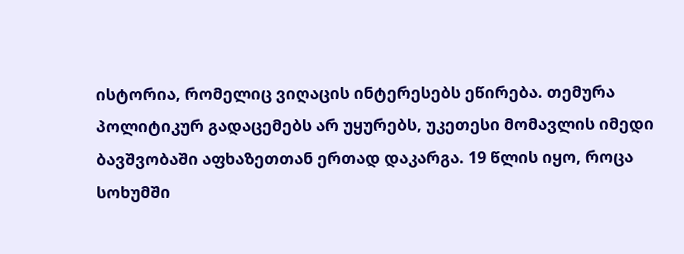ისტორია, რომელიც ვიღაცის ინტერესებს ეწირება. თემურა პოლიტიკურ გადაცემებს არ უყურებს, უკეთესი მომავლის იმედი ბავშვობაში აფხაზეთთან ერთად დაკარგა. 19 წლის იყო, როცა სოხუმში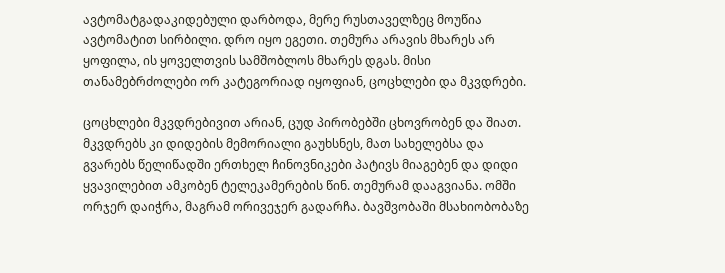ავტომატგადაკიდებული დარბოდა, მერე რუსთაველზეც მოუწია ავტომატით სირბილი. დრო იყო ეგეთი. თემურა არავის მხარეს არ ყოფილა, ის ყოველთვის სამშობლოს მხარეს დგას. მისი თანამებრძოლები ორ კატეგორიად იყოფიან, ცოცხლები და მკვდრები.

ცოცხლები მკვდრებივით არიან, ცუდ პირობებში ცხოვრობენ და შიათ. მკვდრებს კი დიდების მემორიალი გაუხსნეს, მათ სახელებსა და გვარებს წელიწადში ერთხელ ჩინოვნიკები პატივს მიაგებენ და დიდი ყვავილებით ამკობენ ტელეკამერების წინ. თემურამ დააგვიანა. ომში ორჯერ დაიჭრა, მაგრამ ორივეჯერ გადარჩა. ბავშვობაში მსახიობობაზე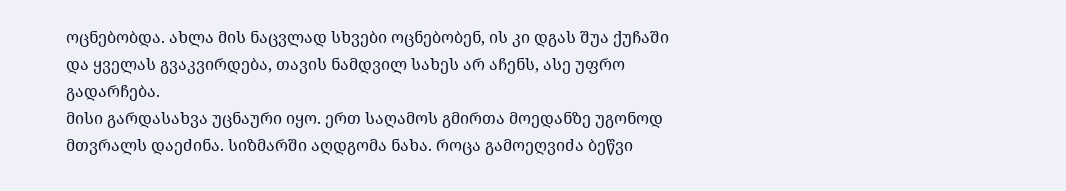ოცნებობდა. ახლა მის ნაცვლად სხვები ოცნებობენ, ის კი დგას შუა ქუჩაში და ყველას გვაკვირდება, თავის ნამდვილ სახეს არ აჩენს, ასე უფრო გადარჩება.
მისი გარდასახვა უცნაური იყო. ერთ საღამოს გმირთა მოედანზე უგონოდ მთვრალს დაეძინა. სიზმარში აღდგომა ნახა. როცა გამოეღვიძა ბეწვი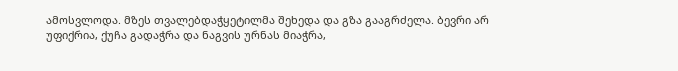ამოსვლოდა. მზეს თვალებდაჭყეტილმა შეხედა და გზა გააგრძელა. ბევრი არ უფიქრია, ქუჩა გადაჭრა და ნაგვის ურნას მიაჭრა,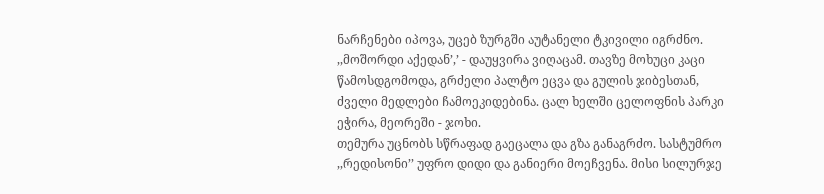ნარჩენები იპოვა, უცებ ზურგში აუტანელი ტკივილი იგრძნო.
,,მოშორდი აქედან’,’ - დაუყვირა ვიღაცამ. თავზე მოხუცი კაცი წამოსდგომოდა, გრძელი პალტო ეცვა და გულის ჯიბესთან, ძველი მედლები ჩამოეკიდებინა. ცალ ხელში ცელოფნის პარკი ეჭირა, მეორეში - ჯოხი.
თემურა უცნობს სწრაფად გაეცალა და გზა განაგრძო. სასტუმრო ,,რედისონი’’ უფრო დიდი და განიერი მოეჩვენა. მისი სილურჯე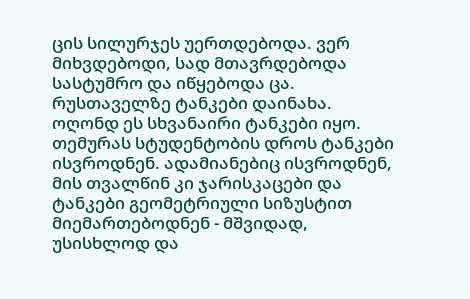ცის სილურჯეს უერთდებოდა. ვერ მიხვდებოდი, სად მთავრდებოდა სასტუმრო და იწყებოდა ცა.
რუსთაველზე ტანკები დაინახა. ოღონდ ეს სხვანაირი ტანკები იყო. თემურას სტუდენტობის დროს ტანკები ისვროდნენ. ადამიანებიც ისვროდნენ, მის თვალწინ კი ჯარისკაცები და ტანკები გეომეტრიული სიზუსტით მიემართებოდნენ - მშვიდად, უსისხლოდ და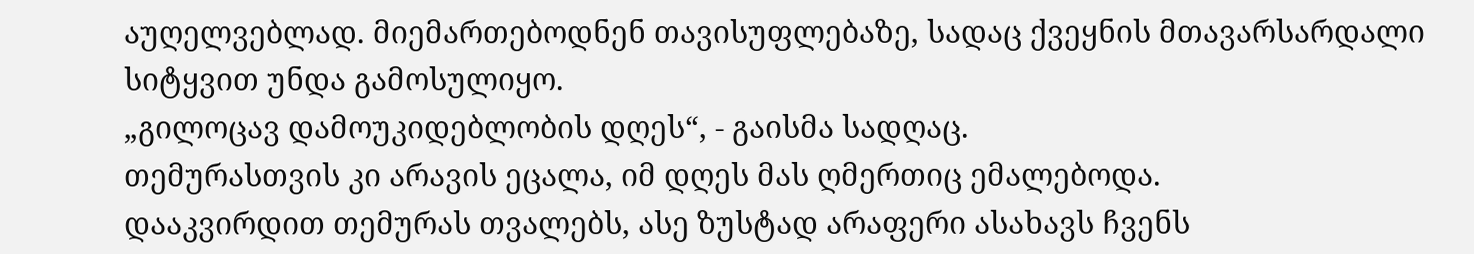აუღელვებლად. მიემართებოდნენ თავისუფლებაზე, სადაც ქვეყნის მთავარსარდალი სიტყვით უნდა გამოსულიყო.
„გილოცავ დამოუკიდებლობის დღეს“, - გაისმა სადღაც.
თემურასთვის კი არავის ეცალა, იმ დღეს მას ღმერთიც ემალებოდა.
დააკვირდით თემურას თვალებს, ასე ზუსტად არაფერი ასახავს ჩვენს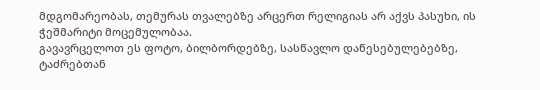მდგომარეობას, თემურას თვალებზე არცერთ რელიგიას არ აქვს პასუხი, ის ჭეშმარიტი მოცემულობაა.
გავავრცელოთ ეს ფოტო, ბილბორდებზე, სასწავლო დაწესებულებებზე, ტაძრებთან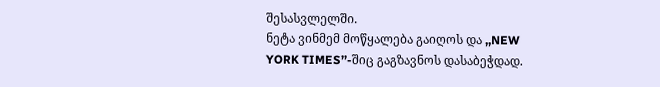შესასვლელში.
ნეტა ვინმემ მოწყალება გაიღოს და ,,NEW YORK TIMES’’-შიც გაგზავნოს დასაბეჭდად.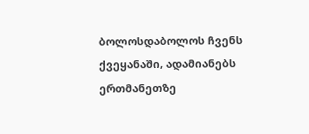ბოლოსდაბოლოს ჩვენს ქვეყანაში, ადამიანებს ერთმანეთზე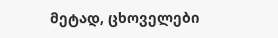მეტად, ცხოველები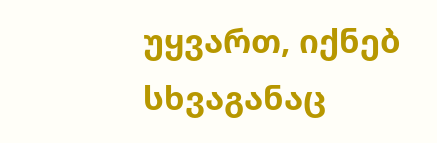უყვართ, იქნებ სხვაგანაც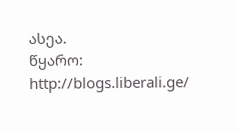ასეა.
წყარო: http://blogs.liberali.ge/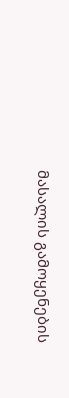მასალის გამოყენების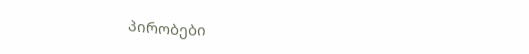პირობები